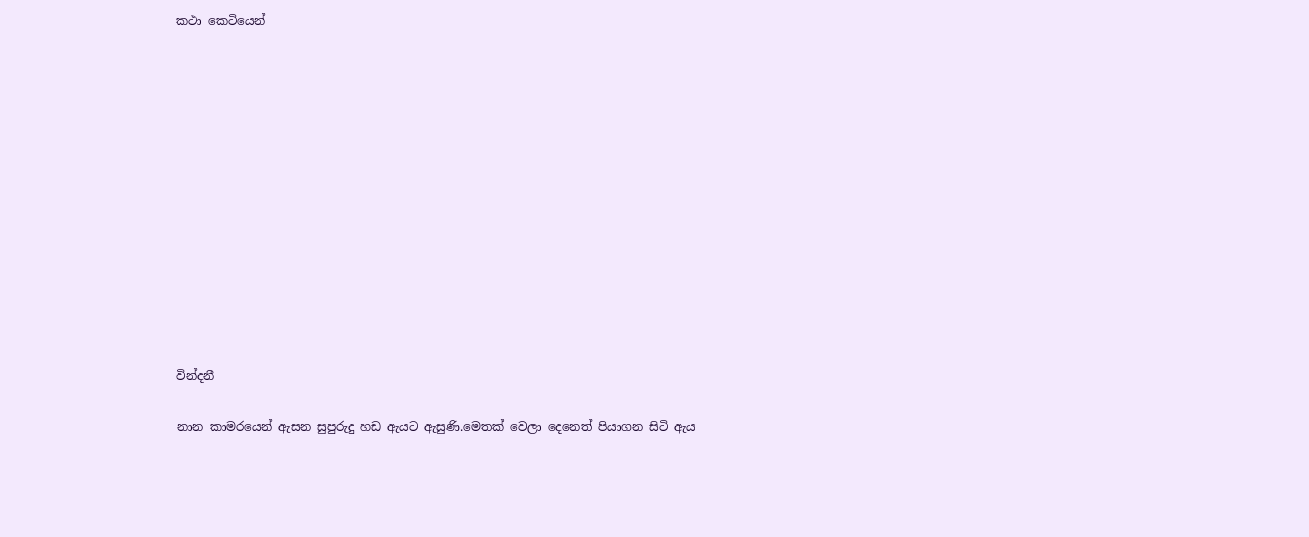කථා කෙටියෙන්













වින්දනී

නාන කාමරයෙන් ඇසන සුපුරුදු හඩ ඇයට ඇසුණි.මෙතක් වෙලා දෙනෙත් පියාගන සිටි ඇය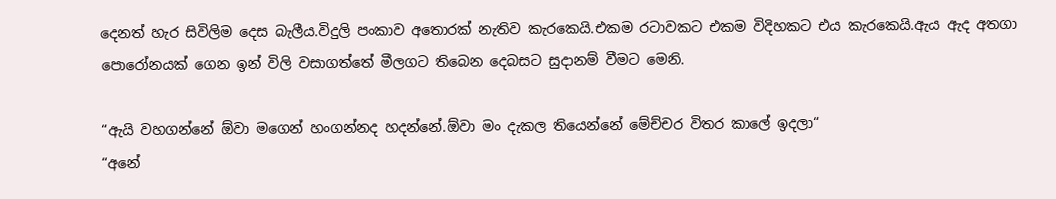දෙනත් හැර සිවිලිම දෙස බැලීය.විදුලි පංකාව අතොරක් නැතිව කැරකෙයි.එකම රටාවකට එකම විදිහකට එය කැරකෙයි.ඇය ඇද අතගා පොරෝනයක් ගෙන ඉන් විලි වසාගත්තේ මීලගට තිබෙන දෙබසට සුදානම් වීමට මෙනි.

“ඇයි වහගන්නේ ඕවා මගෙන් හංගන්නද හදන්නේ.ඕවා මං දැකල තියෙන්නේ මේච්චර විතර කාලේ ඉදලා“
“අනේ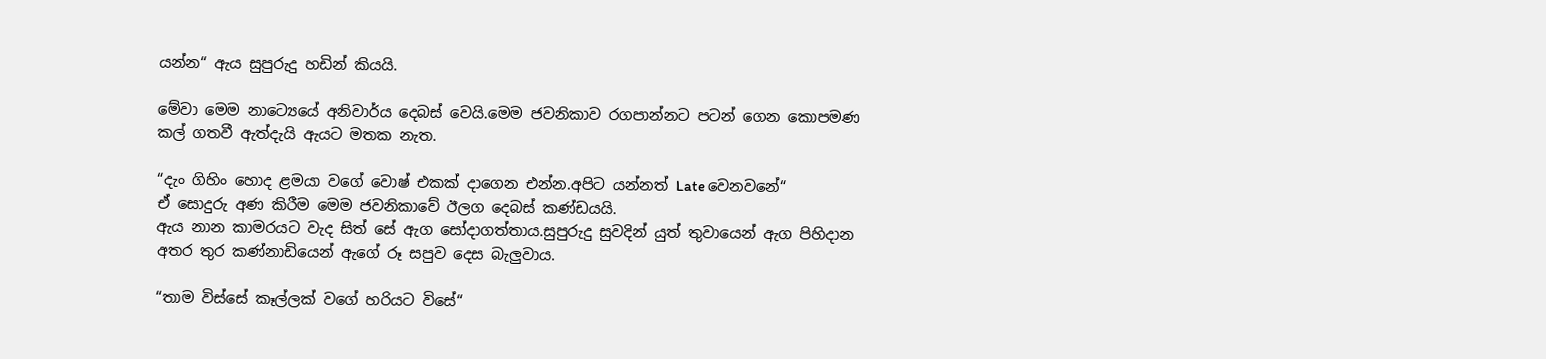යන්න“ ඇය සුපුරුදු හඩින් කියයි.

මේවා මෙම නාට්‍යෙයේ අනිවාර්ය දෙබස් වෙයි.මෙම ජවනිකාව රගපාන්නට පටන් ගෙන කොපමණ කල් ගතවී ඇත්දැයි ඇයට මතක නැත.

“දැං ගිහිං හොද ළමයා වගේ වොෂ් එකක් දාගෙන එන්න.අපිට යන්නත් Late වෙනවනේ“
ඒ සොදුරු අණ කිරීම මෙම ජවනිකාවේ ඊලග දෙබස් කණ්ඩයයි.
ඇය නාන කාමරයට වැද සිත් සේ ඇග සෝදාගත්තාය.සුපුරුදු සුවදින් යුත් තුවායෙන් ඇග පිහිදාන අතර තුර කණ්නාඩියෙන් ඇගේ රූ සපුව දෙස බැලුවාය.

“තාම විස්සේ කෑල්ලක් වගේ හරියට විසේ“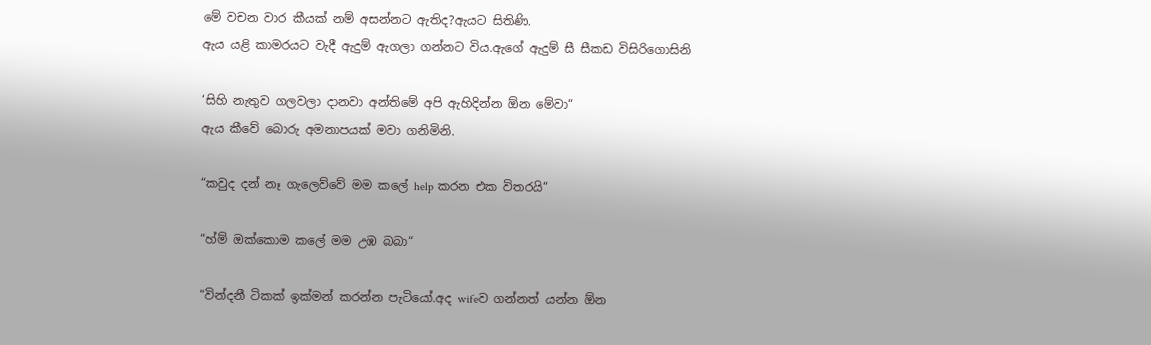මේ වචන වාර කීයක් නම් අසන්නට ඇතිද?ඇයට සිතිණි.
ඇය යළි කාමරයට වැදී ඇදුම් ඇගලා ගන්නට විය.ඇගේ ඇදුම් සී සීකඩ විසිරිගොසිනි

‘සිහි නැතුව ගලවලා දානවා අන්තිමේ අපි ඇහිදින්න ඕන මේවා“
ඇය කීවේ බොරු අමනාපයක් මවා ගනිමිනි.

“කවුද දන් නෑ ගැලෙව්වේ මම කලේ help කරන එක විතරයි“

“හ්ම් ඔක්කොම කලේ මම උඹ බබා“

“වින්දනී ටිකක් ඉක්මන් කරන්න පැටියෝ.අද wifeව ගන්නත් යන්න ඕන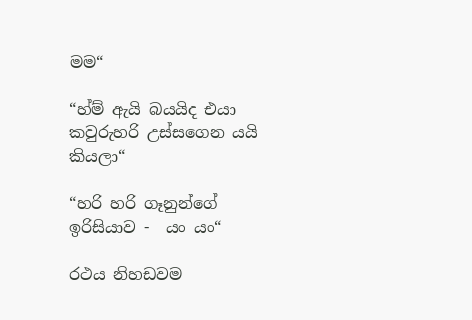මම“

“හ්ම් ඇයි බයයිද එයා කවුරුහරි උස්සගෙන යයි කියලා“

“හරි හරි ගෑනුන්ගේ ඉරිසියාව -  යං යං“

රථය නිහඩවම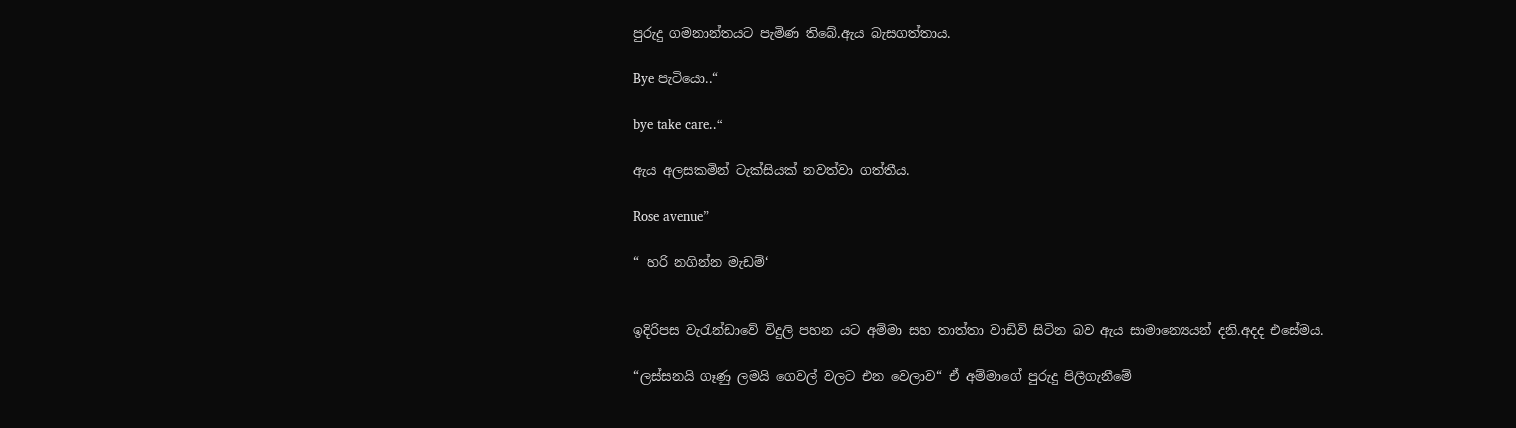පුරුදු ගමනාන්තයට පැමිණ තිබේ.ඇය බැසගත්තාය.

Bye පැටියො..“

bye take care..“

ඇය අලසකමින් ටැක්සියක් නවත්වා ගත්තීය.

Rose avenue”

“ හරි නගින්න මැඩම්‘


ඉදිරිපස වැරැන්ඩාවේ විදුලි පහන යට අම්මා සහ තාත්තා වාඩිවි සිටින බව ඇය සාමාන්‍යෙයන් දනි.අදද එසේමය.

“ලස්සනයි ගෑණු ලමයි ගෙවල් වලට එන වෙලාව“ ඒ අම්මාගේ පුරුදු පිලීගැනීමේ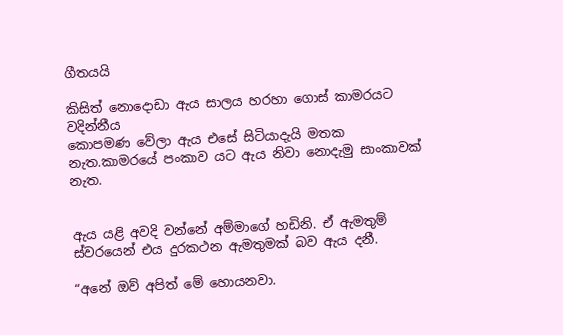ගීතයයි

කිසිත් නොදොඩා ඇය සාලය හරහා ගොස් කාමරයට වදින්නීය
කොපමණ වේලා ඇය එසේ සිටියාදැයි මතක නැත.කාමරයේ පංකාව යට ඇය නිවා නොදැමු සාංකාවක් නැත.


ඇය යළි අවදි වන්නේ අම්මාගේ හඩිනි. ඒ ඇමතුම් ස්වරයෙන් එය දුරකථන ඇමතුමක් බව ඇය දනී.

“අනේ ඔව් අපිත් මේ හොයනවා.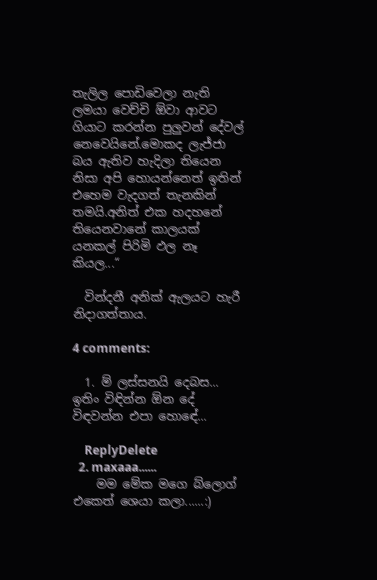තැලිල පොඩිවෙලා නැති ලමයා වෙච්චි ඕවා ආවට ගියාට කරන්න පුලුවන් දේවල් නෙවෙයිනේ.මොකද ලැජ්ජා බය ඇතිව හැදිලා තියෙන නිසා අපි හොයන්නෙත් ඉතින් එහෙම වැදගත් තැනකින් තමයි.අනිත් එක හදහනේ තියෙනවානේ කාලයක් යනකල් පිරිමි ඵල නෑ කියල...“

  වින්දනී අනික් ඇලයට හැරී නිදාගත්තාය.

4 comments:

  1. ම් ලස්සනයි දෙබස... ඉතිං විඳින්න ඕන දේ විඳවන්න එපා හොඳේ...

    ReplyDelete
  2. maxaaa......
    මම මේක මගෙ බ්ලොග් එකෙත් ශෙයා කලා......:)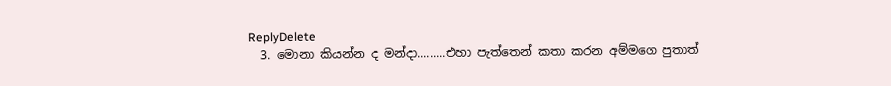ReplyDelete
  3. මොනා කියන්න ද මන්දා.........එහා පැත්තෙන් කතා කරන අම්මගෙ පුතාත්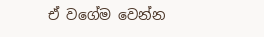ඒ වගේම වෙන්න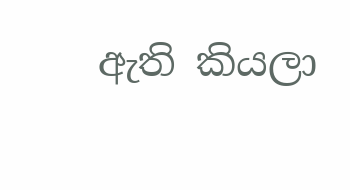ඇති කියලා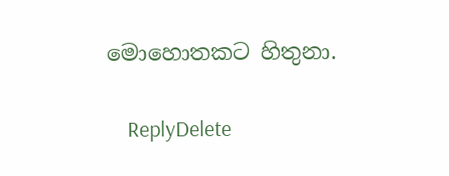මොහොතකට හිතුනා.

    ReplyDelete